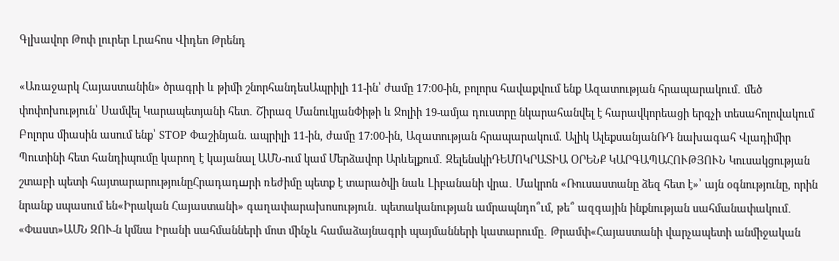Գլխավոր Թոփ լուրեր Լրահոս Վիդեո Թրենդ

«Առաջարկ Հայաստանին» ծրագրի և թիմի շնորհանդեսԱպրիլի 11-ին՝ ժամը 17:00-ին, բոլորս հավաքվում ենք Ազատության հրապարակում․ մեծ փոփոխություն՝ Սամվել Կարապետյանի հետ․ Շիրազ ՄանուկյանՓիթի և Ջոլիի 19-ամյա դուստրը նկարահանվել է հարավկորեացի երգչի տեսահոլովակում Բոլորս միասին ասում ենք՝ STOP Փաշինյան. ապրիլի 11-ին, ժամը 17:00-ին, Ազատության հրապարակում. Ալիկ ԱլեքսանյանՌԴ նախագահ Վլադիմիր Պուտինի հետ հանդիպումը կարող է կայանալ ԱՄՆ-ում կամ Մերձավոր Արևելքում․ ԶելենսկիԴԵՄՈԿՐԱՏԻԱ ՕՐԵՆՔ ԿԱՐԳԱՊԱՀՈՒԹՅՈՒՆ Կուսակցության շտաբի պետի հայտարարությունըՀրադադшրի ռեժիմը պետք է տարածվի նաև Լիբանանի վրա․ Մակրոն «Ռուսաստանը ձեզ հետ է»՝ այն օգնությունը, որին նրանք սպասում են«Իրական Հայաստանի» գաղափարախոսություն․ պետականության ամրապնդո՞ւմ, թե՞ ազգային ինքնության սահմանափակում․ «Փաստ»ԱՄՆ ԶՈՒ-ն կմնա Իրանի սահմանների մոտ մինչև համաձայնագրի պայմանների կատարումը․ Թրամփ«Հայաստանի վարչապետի անմիջական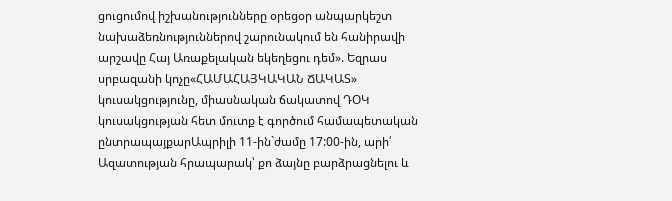ցուցումով իշխանությունները օրեցօր անպարկեշտ նախաձեռնություններով շարունակում են հանիրավի արշավը Հայ Առաքելական եկեղեցու դեմ». Եզրաս սրբազանի կոչը«ՀԱՄԱՀԱՅԿԱԿԱՆ ՃԱԿԱՏ» կուսակցությունը, միասնական ճակատով ԴՕԿ կուսակցության հետ մուտք է գործում համապետական ընտրապայքարԱպրիլի 11-ին`ժամը 17:00-ին, արի՛ Ազատության հրապարակ՝ քո ձայնը բարձրացնելու և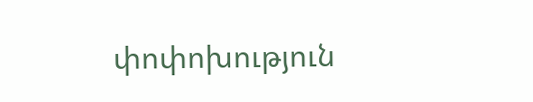փոփոխություն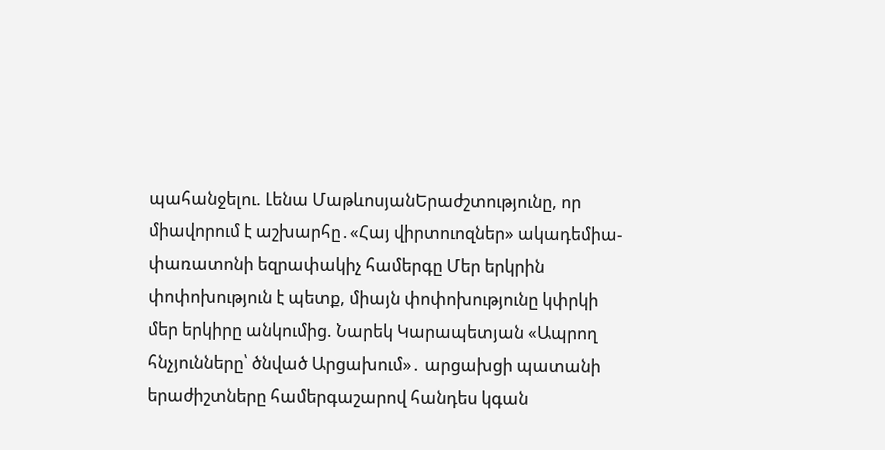պահանջելու. Լենա ՄաթևոսյանԵրաժշտությունը, որ միավորում է աշխարհը․«Հայ վիրտուոզներ» ակադեմիա-փառատոնի եզրափակիչ համերգը Մեր երկրին փոփոխություն է պետք, միայն փոփոխությունը կփրկի մեր երկիրը անկումից. Նարեկ Կարապետյան «Ապրող հնչյունները՝ ծնված Արցախում»․ արցախցի պատանի երաժիշտները համերգաշարով հանդես կգան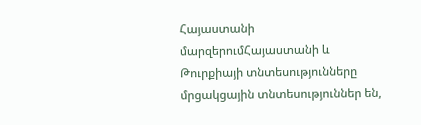Հայաստանի մարզերումՀայաստանի և Թուրքիայի տնտեսությունները մրցակցային տնտեսություններ են,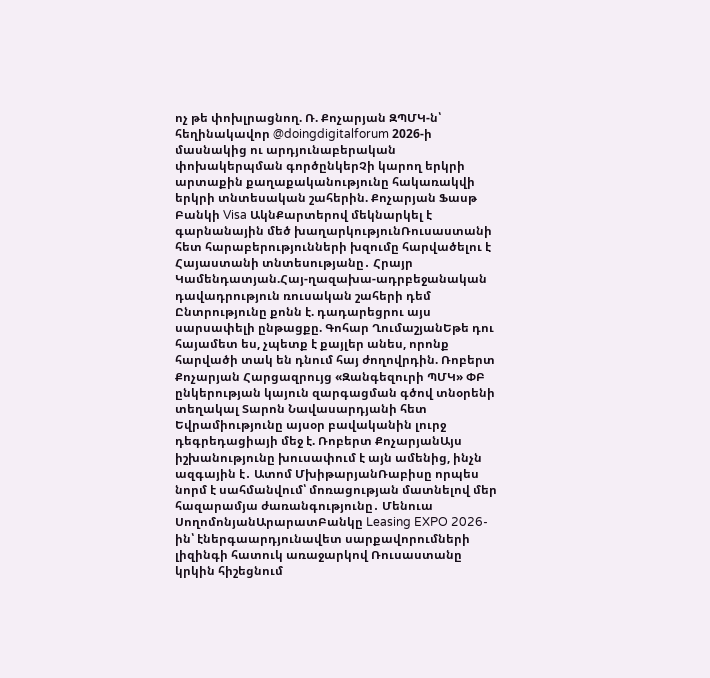ոչ թե փոխլրացնող. Ռ. Քոչարյան ԶՊՄԿ-ն՝ հեղինակավոր @doingdigitalforum 2026-ի մասնակից ու արդյունաբերական փոխակերպման գործընկերՉի կարող երկրի արտաքին քաղաքականությունը հակառակվի երկրի տնտեսական շահերին. Քոչարյան Ֆասթ Բանկի Visa ԱկնՔարտերով մեկնարկել է գարնանային մեծ խաղարկությունՌուսաստանի հետ հարաբերությունների խզումը հարվածելու է Հայաստանի տնտեսությանը․ Հրայր Կամենդատյան.Հայ-ղազախա-ադրբեջանական դավադրություն ռուսական շահերի դեմ Ընտրությունը քոնն է. դադարեցրու այս սարսափելի ընթացքը. Գոհար ՂումաշյանԵթե դու հայամետ ես, չպետք է քայլեր անես, որոնք հարվածի տակ են դնում հայ ժողովրդին. Ռոբերտ Քոչարյան Հարցազրույց «Զանգեզուրի ՊՄԿ» ՓԲ ընկերության կայուն զարգացման գծով տնօրենի տեղակալ Տարոն Նավասարդյանի հետ Եվրամիությունը այսօր բավականին լուրջ դեգրեդացիայի մեջ է. Ռոբերտ ՔոչարյանԱյս իշխանությունը խուսափում է այն ամենից, ինչն ազգային է․ Ատոմ ՄխիթարյանՌաբիսը որպես նորմ է սահմանվում՝ մոռացության մատնելով մեր հազարամյա ժառանգությունը․ Մենուա ՍողոմոնյանԱրարատԲանկը Leasing EXPO 2026-ին՝ էներգաարդյունավետ սարքավորումների լիզինգի հատուկ առաջարկով Ռուսաստանը կրկին հիշեցնում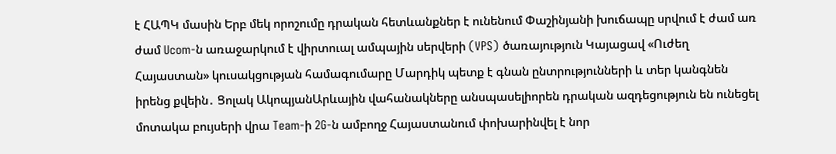է ՀԱՊԿ մասին Երբ մեկ որոշումը դրական հետևանքներ է ունենում Փաշինյանի խուճապը սրվում է ժամ առ ժամ Ucom-ն առաջարկում է վիրտուալ ամպային սերվերի (VPS) ծառայություն Կայացավ «Ուժեղ Հայաստան» կուսակցության համագումարը Մարդիկ պետք է գնան ընտրությունների և տեր կանգնեն իրենց քվեին․ Ցոլակ ԱկոպյանԱրևային վահանակները անսպասելիորեն դրական ազդեցություն են ունեցել մոտակա բույսերի վրա Team-ի 2G-ն ամբողջ Հայաստանում փոխարինվել է նոր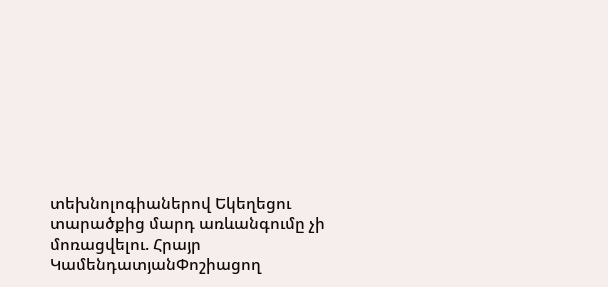տեխնոլոգիաներով Եկեղեցու տարածքից մարդ առևանգումը չի մոռացվելու. Հրայր ԿամենդատյանՓոշիացող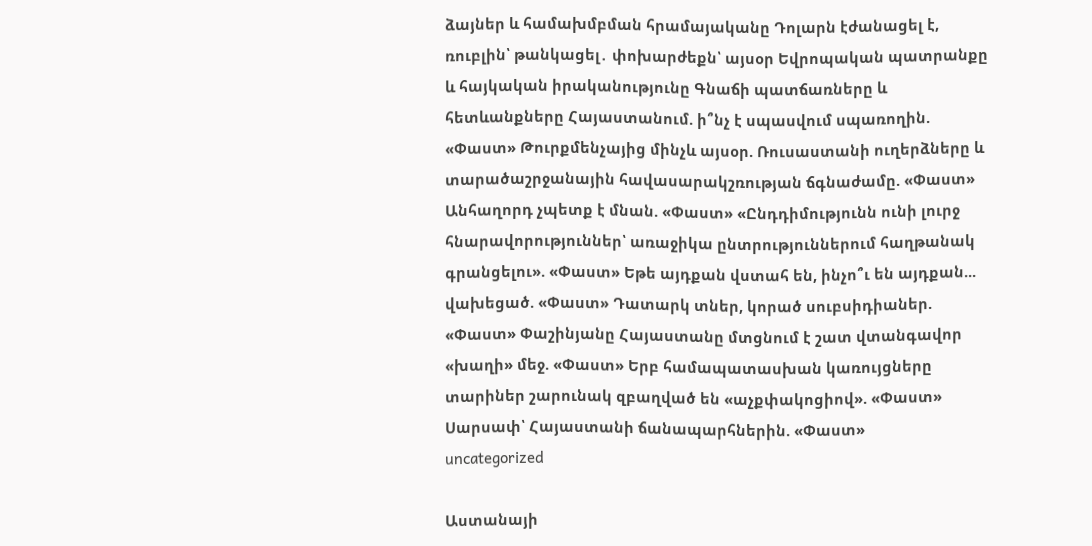ձայներ և համախմբման հրամայականը Դոլարն էժանացել է, ռուբլին՝ թանկացել․ փոխարժեքն՝ այսօր Եվրոպական պատրանքը և հայկական իրականությունը Գնաճի պատճառները և հետևանքները Հայաստանում. ի՞նչ է սպասվում սպառողին. «Փաստ» Թուրքմենչայից մինչև այսօր. Ռուսաստանի ուղերձները և տարածաշրջանային հավասարակշռության ճգնաժամը. «Փաստ» Անհաղորդ չպետք է մնան. «Փաստ» «Ընդդիմությունն ունի լուրջ հնարավորություններ՝ առաջիկա ընտրություններում հաղթանակ գրանցելու». «Փաստ» Եթե այդքան վստահ են, ինչո՞ւ են այդքան... վախեցած. «Փաստ» Դատարկ տներ, կորած սուբսիդիաներ. «Փաստ» Փաշինյանը Հայաստանը մտցնում է շատ վտանգավոր «խաղի» մեջ. «Փաստ» Երբ համապատասխան կառույցները տարիներ շարունակ զբաղված են «աչքփակոցիով». «Փաստ» Սարսափ՝ Հայաստանի ճանապարհներին. «Փաստ»
uncategorized

Աստանայի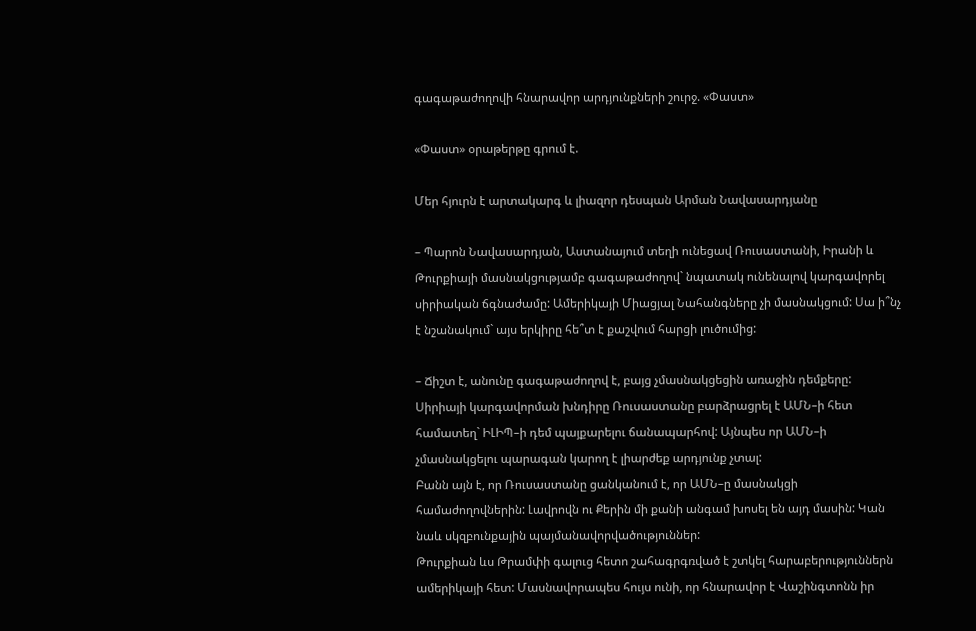գագաթաժողովի հնարավոր արդյունքների շուրջ. «Փաստ»

«Փաստ» օրաթերթը գրում է.

Մեր հյուրն է արտակարգ և լիազոր դեսպան Արման Նավասարդյանը

– Պարոն Նավասարդյան, Աստանայում տեղի ունեցավ Ռուսաստանի, Իրանի և Թուրքիայի մասնակցությամբ գագաթաժողով` նպատակ ունենալով կարգավորել սիրիական ճգնաժամը: Ամերիկայի Միացյալ Նահանգները չի մասնակցում: Սա ի՞նչ է նշանակում` այս երկիրը հե՞տ է քաշվում հարցի լուծումից:

– Ճիշտ է, անունը գագաթաժողով է, բայց չմասնակցեցին առաջին դեմքերը: Սիրիայի կարգավորման խնդիրը Ռուսաստանը բարձրացրել է ԱՄՆ–ի հետ համատեղ` ԻԼԻՊ–ի դեմ պայքարելու ճանապարհով: Այնպես որ ԱՄՆ–ի չմասնակցելու պարագան կարող է լիարժեք արդյունք չտալ:
Բանն այն է, որ Ռուսաստանը ցանկանում է, որ ԱՄՆ–ը մասնակցի համաժողովներին: Լավրովն ու Քերին մի քանի անգամ խոսել են այդ մասին: Կան նաև սկզբունքային պայմանավորվածություններ:
Թուրքիան ևս Թրամփի գալուց հետո շահագրգռված է շտկել հարաբերություններն ամերիկայի հետ: Մասնավորապես հույս ունի, որ հնարավոր է Վաշինգտոնն իր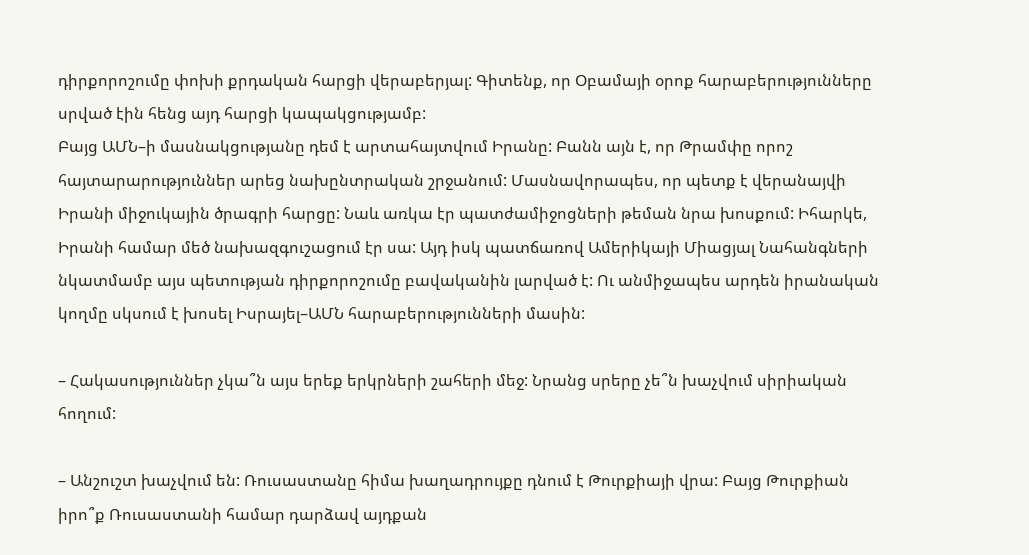դիրքորոշումը փոխի քրդական հարցի վերաբերյալ: Գիտենք, որ Օբամայի օրոք հարաբերությունները սրված էին հենց այդ հարցի կապակցությամբ:
Բայց ԱՄՆ–ի մասնակցությանը դեմ է արտահայտվում Իրանը: Բանն այն է, որ Թրամփը որոշ հայտարարություններ արեց նախընտրական շրջանում: Մասնավորապես, որ պետք է վերանայվի Իրանի միջուկային ծրագրի հարցը: Նաև առկա էր պատժամիջոցների թեման նրա խոսքում: Իհարկե, Իրանի համար մեծ նախազգուշացում էր սա: Այդ իսկ պատճառով Ամերիկայի Միացյալ Նահանգների նկատմամբ այս պետության դիրքորոշումը բավականին լարված է: Ու անմիջապես արդեն իրանական կողմը սկսում է խոսել Իսրայել–ԱՄՆ հարաբերությունների մասին:

– Հակասություններ չկա՞ն այս երեք երկրների շահերի մեջ: Նրանց սրերը չե՞ն խաչվում սիրիական հողում:

– Անշուշտ խաչվում են: Ռուսաստանը հիմա խաղադրույքը դնում է Թուրքիայի վրա: Բայց Թուրքիան իրո՞ք Ռուսաստանի համար դարձավ այդքան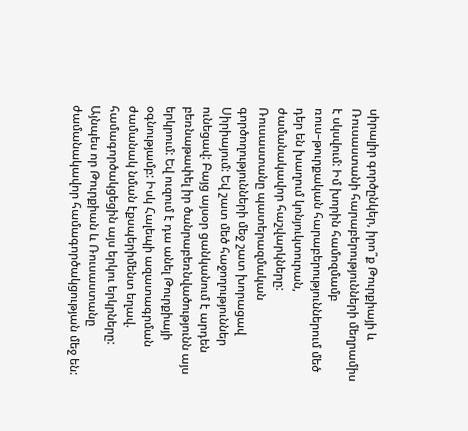սիրալիր գործընկեր, իրո՞ք Թուրքիայի և Ռուսաստանի հարաբերությունների մեղրամիս է սկսվում: Իմ խորին համոզմամբ ռուս–թուրքական հարաբերություններում մեծ դեր են խաղում կոնյուկտուրան, ժամանակավոր հաշվարկները:
Ռուսաստանը պատերազմական գործողությունների մեջ շատ խորացավ Սիրիայում: Եվ շատ մեծ հաջողություններ ունեցավ: Բայց այսօր ցանկանում է արդեն բեռնաթափել իր ծանրաբեռնվածությունն այս երկրում: Եվ ուզում է դա անել Թուրքիայի օգնությամբ: Իսկ Հալեպի ազատագրման ժամանակ նման էքսպերիմենտ եղավ. համագործակցեցին այս երկու երկրները:
Այնպես որ Թուրքիան և Ռուսաստանը ժամանակավոր համագործակցության մեջ են: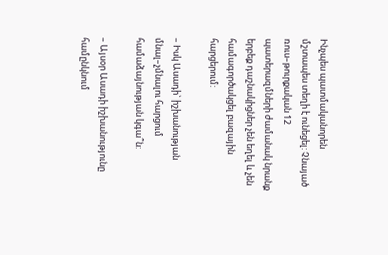Ինչպես պատմականորեն մշտապես տեղի է ունեցել: Չնայած ռուս–թուրքական 12 պատերազմների ժամանակ նրանք երբեք դաշնակիցներ չեն եղել և չեն համագործակցել բազային հարցերում:

– Իսկ Ասադի` իշխանության մնալ–չմնալու հարցում համաձայնության կգա՞ն:

– Այսօր Ասադի իշխանությունը համընկնում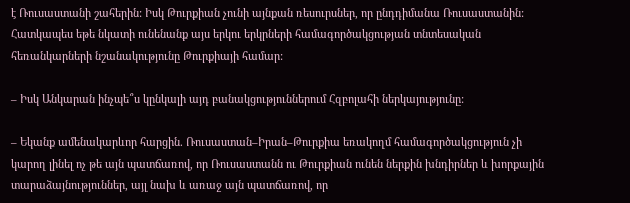է Ռուսաստանի շահերին: Իսկ Թուրքիան չունի այնքան ռեսուրսներ, որ ընդդիմանա Ռուսաստանին: Հատկապես եթե նկատի ունենանք այս երկու երկրների համագործակցության տնտեսական հեռանկարների նշանակությունը Թուրքիայի համար:

– Իսկ Անկարան ինչպե՞ս կընկալի այդ բանակցություններում Հզբոլահի ներկայությունը:

– Եկանք ամենակարևոր հարցին. Ռուսաստան–Իրան–Թուրքիա եռակողմ համագործակցություն չի կարող լինել ոչ թե այն պատճառով, որ Ռուսաստանն ու Թուրքիան ունեն ներքին խնդիրներ և խորքային տարաձայնություններ, այլ նախ և առաջ այն պատճառով, որ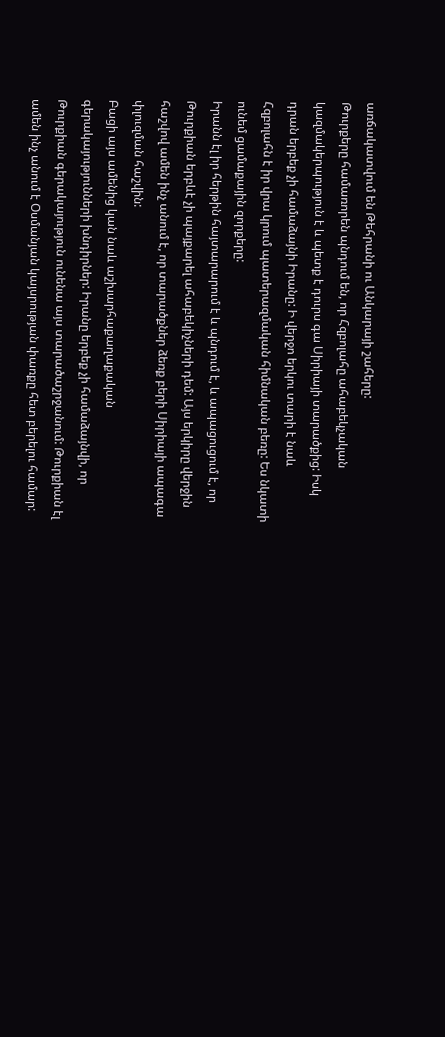առճակատվում են Թեհրանի ու Անկարայի շահերը:
Թուրքերը համառորեն պնդում են, որ Հզբոլահը ահաբեկչական կազմակերպություն է և պետք է դուրս գա Սիրիայի տարածքից: Իսկ դրան երբեք չի համաձայնի Իրանը: Ի վերջո երկու տարի է նաև Հզբոլահն է իր վրա կրում պատերազմական հիմնական բեռը: Ես նկատի ունեմ ցամաքային զորքերը:
Իրանն էլ իր հերթին հայտարարում է և պնդում է, և ապացուցում է, որ Թուրքիան երբևէ չի պայքարել ահաբեկիչների դեմ: Այս երկիրը վերջին հաշվով ամեն ինչ անում է, որ տարածքներ ձեռք բերի Սիրիայի ապագա փլուզման հաշվին:
Բացի այս ամենից կան նաև աշխարհաքաղաքական գերակայությունների խնդիրներ: Իրանը երբեք չի համաձայնվի, որ Թուրքիան գերակայություն ունենա այս տարածաշրջանում: Թուրքիան էլ ամեն ինչ անում է Օսմանյան կայսրության փառքը հետ բերելու համար: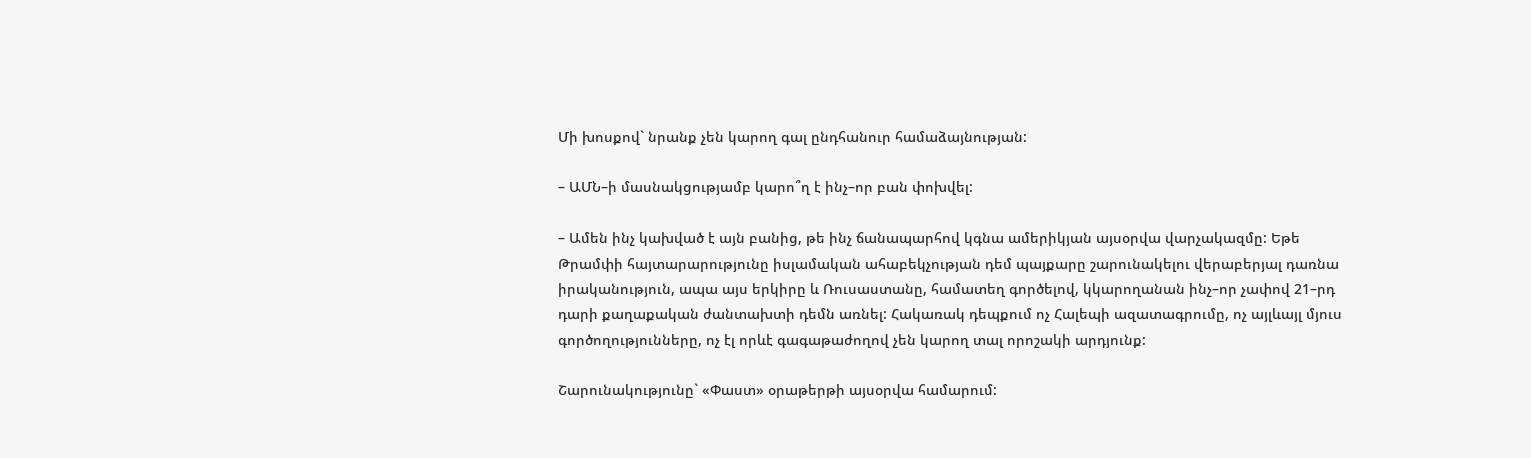Մի խոսքով` նրանք չեն կարող գալ ընդհանուր համաձայնության:

– ԱՄՆ–ի մասնակցությամբ կարո՞ղ է ինչ–որ բան փոխվել:

– Ամեն ինչ կախված է այն բանից, թե ինչ ճանապարհով կգնա ամերիկյան այսօրվա վարչակազմը: Եթե Թրամփի հայտարարությունը իսլամական ահաբեկչության դեմ պայքարը շարունակելու վերաբերյալ դառնա իրականություն, ապա այս երկիրը և Ռուսաստանը, համատեղ գործելով, կկարողանան ինչ–որ չափով 21–րդ դարի քաղաքական ժանտախտի դեմն առնել: Հակառակ դեպքում ոչ Հալեպի ազատագրումը, ոչ այլևայլ մյուս գործողությունները, ոչ էլ որևէ գագաթաժողով չեն կարող տալ որոշակի արդյունք:

Շարունակությունը` «Փաստ» օրաթերթի այսօրվա համարում: